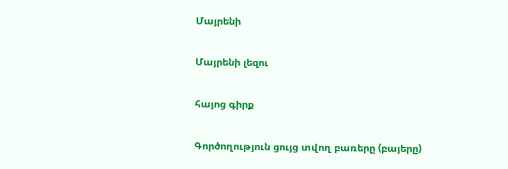Մայրենի

Մայրենի լեզու

հայոց գիրք

Գործողություն ցույց տվող բառերը (բայերը)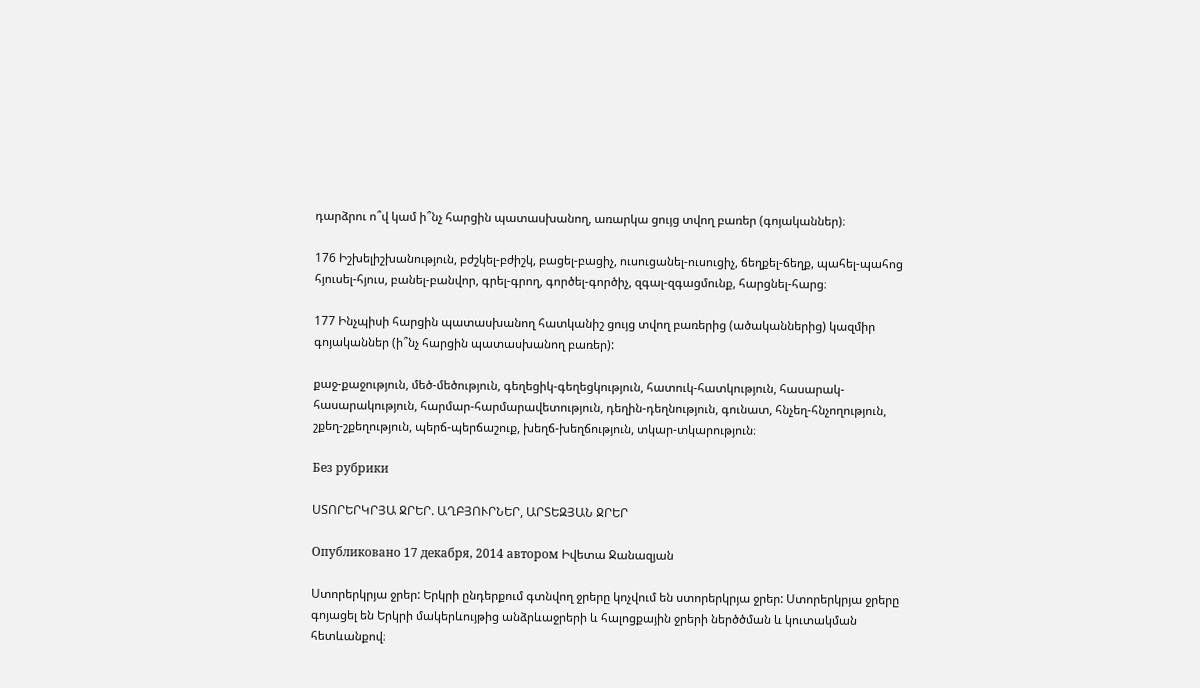դարձրու ո՞վ կամ ի՞նչ հարցին պատասխանող, առարկա ցույց տվող բառեր (գոյականներ)։

176 Իշխելիշխանություն, բժշկել-բժիշկ, բացել-բացիչ, ուսուցանել-ուսուցիչ, ճեղքել-ճեղք, պահել-պահոց հյուսել-հյուս, բանել-բանվոր, գրել-գրող, գործել-գործիչ, զգալ-զգացմունք, հարցնել-հարց։

177 Ինչպիսի հարցին պատասխանող հատկանիշ ցույց տվող բառերից (ածականներից) կազմիր գոյականներ (ի՞նչ հարցին պատասխանող բառեր):

քաջ-քաջություն, մեծ-մեծություն, գեղեցիկ-գեղեցկություն, հատուկ-հատկություն, հասարակ-հասարակություն, հարմար-հարմարավետություն, դեղին-դեղնություն, գունատ, հնչեղ-հնչողություն, շքեղ-շքեղություն, պերճ-պերճաշուք, խեղճ-խեղճություն, տկար-տկարություն։

Без рубрики

ՍՏՈՐԵՐԿՐՅԱ ՋՐԵՐ. ԱՂԲՅՈՒՐՆԵՐ, ԱՐՏԵԶՅԱՆ ՋՐԵՐ

Опубликовано 17 декабря, 2014 автором Իվետա Ջանազյան

Ստորերկրյա ջրեր: Երկրի ընդերքում գտնվող ջրերը կոչվում են ստորերկրյա ջրեր: Ստորերկրյա ջրերը գոյացել են Երկրի մակերևույթից անձրևաջրերի և հալոցքային ջրերի ներծծման և կուտակման հետևանքով։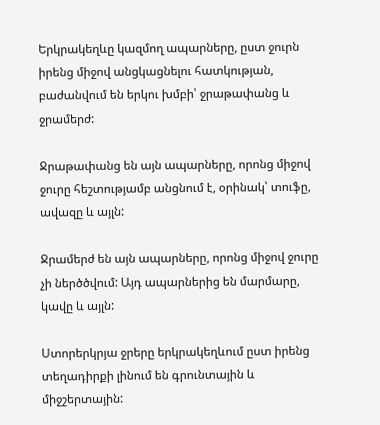Երկրակեղևը կազմող ապարները, ըստ ջուրն իրենց միջով անցկացնելու հատկության, բաժանվում են երկու խմբի՝ ջրաթափանց և ջրամերժ:

Ջրաթափանց են այն ապարները, որոնց միջով ջուրը հեշտությամբ անցնում է, օրինակ՝ տուֆը, ավազը և այլն:

Ջրամերժ են այն ապարները, որոնց միջով ջուրը չի ներծծվում: Այդ ապարներից են մարմարը, կավը և այլն:

Ստորերկրյա ջրերը երկրակեղևում ըստ իրենց տեղադիրքի լինում են գրունտային և միջշերտային: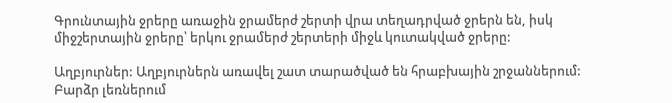Գրունտային ջրերը առաջին ջրամերժ շերտի վրա տեղադրված ջրերն են, իսկ միջշերտային ջրերը՝ երկու ջրամերժ շերտերի միջև կուտակված ջրերը:

Աղբյուրներ: Աղբյուրներն առավել շատ տարածված են հրաբխային շրջաններում: Բարձր լեռներում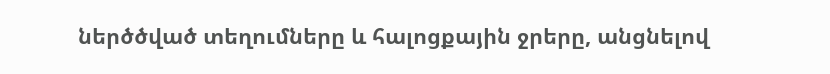ներծծված տեղումները և հալոցքային ջրերը, անցնելով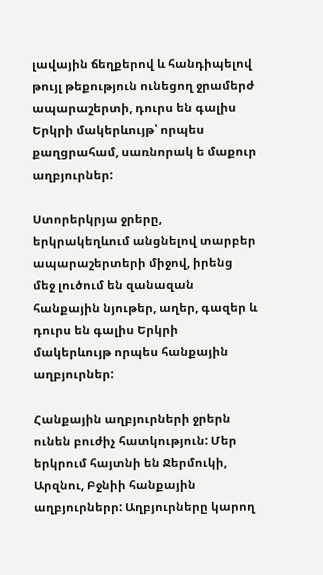լավային ճեղքերով և հանդիպելով թույլ թեքություն ունեցող ջրամերժ ապարաշերտի, դուրս են գալիս Երկրի մակերևույթ՝ որպես քաղցրահամ, սառնորակ ե մաքուր աղբյուրներ:

Ստորերկրյա ջրերը, երկրակեղևում անցնելով տարբեր ապարաշերտերի միջով, իրենց մեջ լուծում են զանազան հանքային նյութեր, աղեր, գազեր և դուրս են գալիս Երկրի մակերևույթ որպես հանքային աղբյուրներ:

Հանքային աղբյուրների ջրերն ունեն բուժիչ հատկություն: Մեր երկրում հայտնի են Ջերմուկի, Արզնու, Բջնիի հանքային աղբյուրներր: Աղբյուրները կարող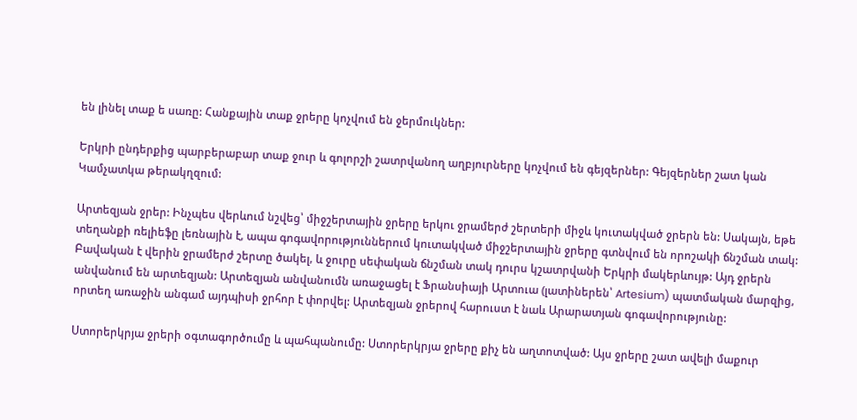են լինել տաք ե սառը: Հանքային տաք ջրերը կոչվում են ջերմուկներ:

Երկրի ընդերքից պարբերաբար տաք ջուր և գոլորշի շատրվանող աղբյուրները կոչվում են գեյզերներ: Գեյզերներ շատ կան Կամչատկա թերակղզում:

Արտեզյան ջրեր: Ինչպես վերևում նշվեց՝ միջշերտային ջրերը երկու ջրամերժ շերտերի միջև կուտակված ջրերն են: Սակայն, եթե տեղանքի ռելիեֆը լեռնային է, ապա գոգավորություններում կուտակված միջշերտային ջրերը գտնվում են որոշակի ճնշման տակ: Բավական է վերին ջրամերժ շերտը ծակել, և ջուրը սեփական ճնշման տակ դուրս կշատրվանի Երկրի մակերևույթ: Այդ ջրերն անվանում են արտեզյան: Արտեզյան անվանումն առաջացել է Ֆրանսիայի Արտուա (լատիներեն՝ Artesium) պատմական մարզից, որտեղ առաջին անգամ այդպիսի ջրհոր է փորվել: Արտեզյան ջրերով հարուստ է նաև Արարատյան գոգավորությունը:

Ստորերկրյա ջրերի օգտագործումը և պահպանումը: Ստորերկրյա ջրերը քիչ են աղտոտված: Այս ջրերը շատ ավելի մաքուր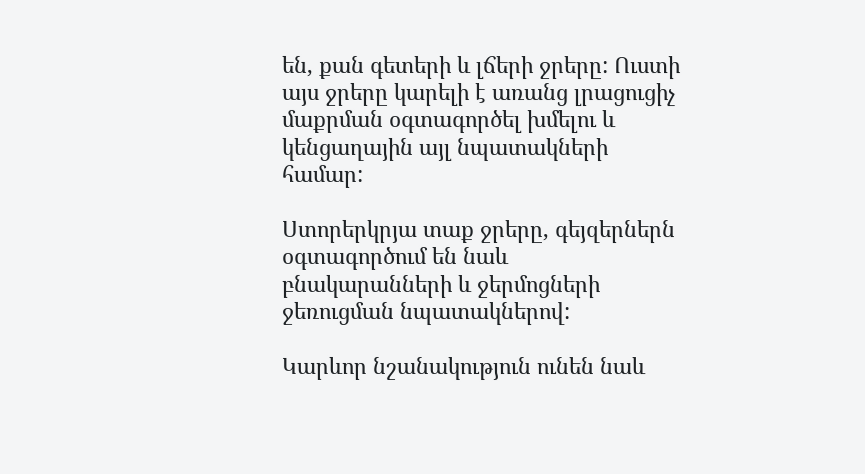են, քան գետերի և լճերի ջրերը: Ուստի այս ջրերը կարելի է առանց լրացուցիչ մաքրման օգտագործել խմելու և կենցաղային այլ նպատակների համար:

Ստորերկրյա տաք ջրերը, գեյզերներն օգտագործում են նաև բնակարանների և ջերմոցների ջեռուցման նպատակներով:

Կարևոր նշանակություն ունեն նաև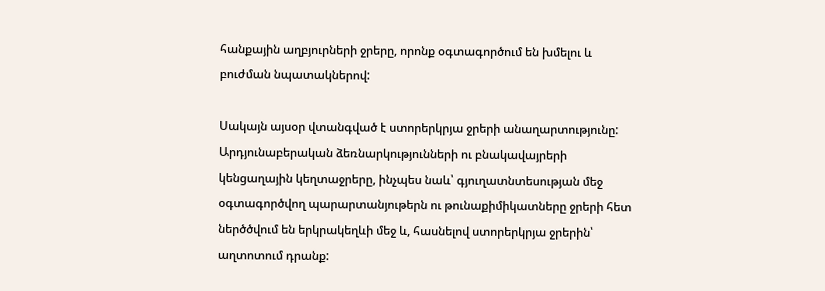հանքային աղբյուրների ջրերը, որոնք օգտագործում են խմելու և բուժման նպատակներով:

Սակայն այսօր վտանգված է ստորերկրյա ջրերի անաղարտությունը: Արդյունաբերական ձեռնարկությունների ու բնակավայրերի կենցաղային կեղտաջրերը, ինչպես նաև՝ գյուղատնտեսության մեջ օգտագործվող պարարտանյութերն ու թունաքիմիկատները ջրերի հետ ներծծվում են երկրակեղևի մեջ և, հասնելով ստորերկրյա ջրերին՝ աղտոտում դրանք: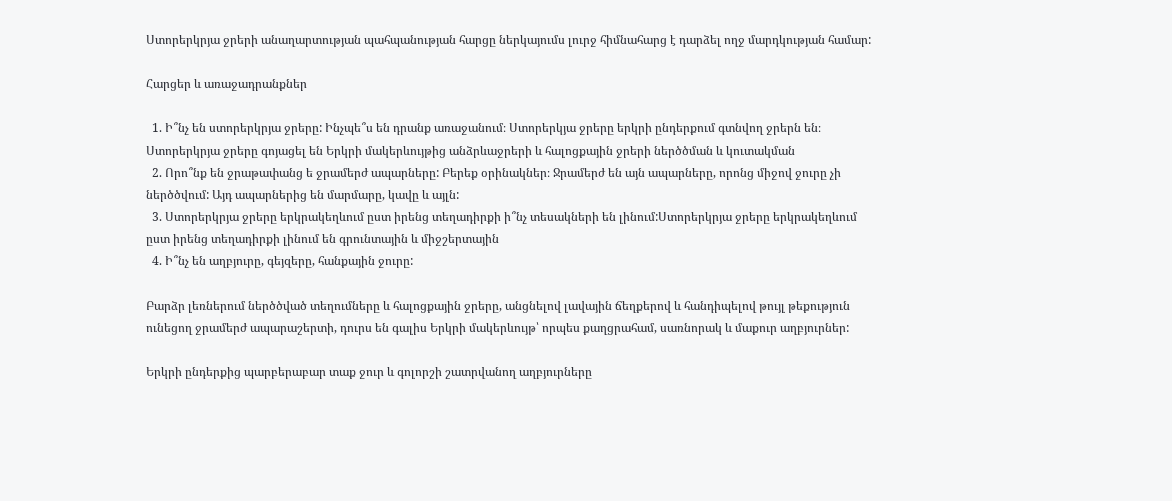Ստորերկրյա ջրերի անաղարտության պահպանության հարցը ներկայումս լուրջ հիմնահարց է դարձել ողջ մարդկության համար:

Հարցեր և առաջադրանքներ

  1. Ի՞նչ են ստորերկրյա ջրերը: Ինչպե՞ս են դրանք առաջանում։ Ստորերկյա ջրերը երկրի ընդերքում գտնվող ջրերն են։ Ստորերկրյա ջրերը գոյացել են Երկրի մակերևույթից անձրևաջրերի և հալոցքային ջրերի ներծծման և կուտակման
  2. Որո՞նք են ջրաթափանց ե ջրամերժ ապարները: Բերեք օրինակներ։ Ջրամերժ են այն ապարները, որոնց միջով ջուրը չի ներծծվում: Այդ ապարներից են մարմարը, կավը և այլն:
  3. Ստորերկրյա ջրերը երկրակեղևում ըստ իրենց տեղադիրքի ի՞նչ տեսակների են լինում:Ստորերկրյա ջրերը երկրակեղևում ըստ իրենց տեղադիրքի լինում են գրունտային և միջշերտային
  4. Ի՞նչ են աղբյուրը, գեյզերը, հանքային ջուրը:

Բարձր լեռներում ներծծված տեղումները և հալոցքային ջրերը, անցնելով լավային ճեղքերով և հանդիպելով թույլ թեքություն ունեցող ջրամերժ ապարաշերտի, դուրս են գալիս Երկրի մակերևույթ՝ որպես քաղցրահամ, սառնորակ և մաքուր աղբյուրներ:

Երկրի ընդերքից պարբերաբար տաք ջուր և գոլորշի շատրվանող աղբյուրները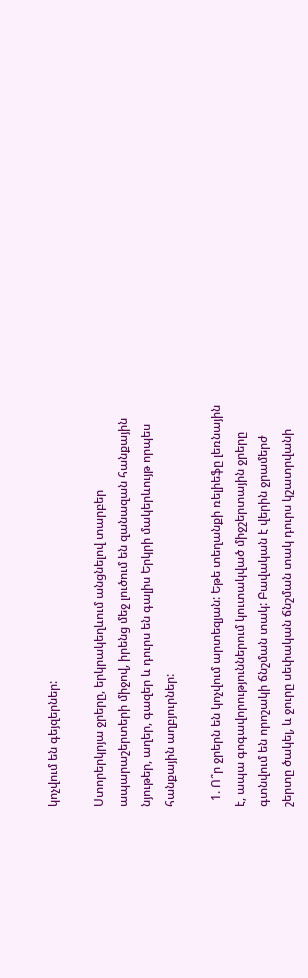կոչվում են գեյզերներ:

Ստորերկրյա ջրերը, երկրակեղևում անցնելով տարբեր ապարաշերտերի միջով, իրենց մեջ լուծում են զանազան հանքային նյութեր, աղեր, գազեր և դուրս են գալիս Երկրի մակերևույթ որպես հանքային աղբյուրներ:

  1. Ո՞ր ջրերն են կոչվում արտեզյան: Եթե տեղանքի ռելիեֆը լեռնային է, ապա գոգավորություններում կուտակված միջշերտային ջրերը գտնվում են որոշակի ճնշման տակ: Բավական է վերին ջրամերժ շերտը ծակել, և ջուրը սեփական ճնշման տակ դուրս կշատրվանի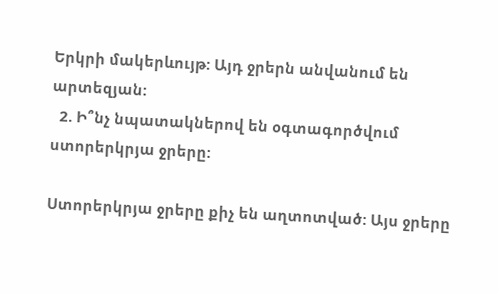Երկրի մակերևույթ: Այդ ջրերն անվանում են արտեզյան:
  2. Ի՞նչ նպատակներով են օգտագործվում ստորերկրյա ջրերը:

Ստորերկրյա ջրերը քիչ են աղտոտված: Այս ջրերը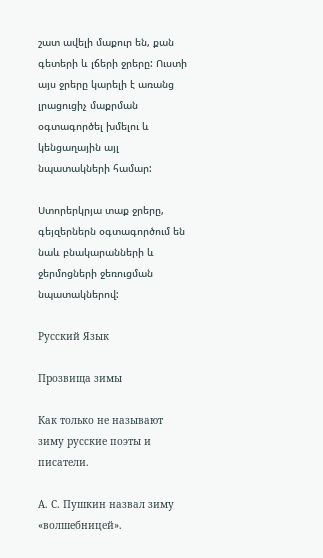շատ ավելի մաքուր են, քան գետերի և լճերի ջրերը: Ուստի այս ջրերը կարելի է առանց լրացուցիչ մաքրման օգտագործել խմելու և կենցաղային այլ նպատակների համար:

Ստորերկրյա տաք ջրերը, գեյզերներն օգտագործում են նաև բնակարանների և ջերմոցների ջեռուցման նպատակներով:

Русский Язык

Прозвища зимы

Как только не называют зиму русские поэты и писатели.

А. С. Пушкин назвал зиму «волшебницей».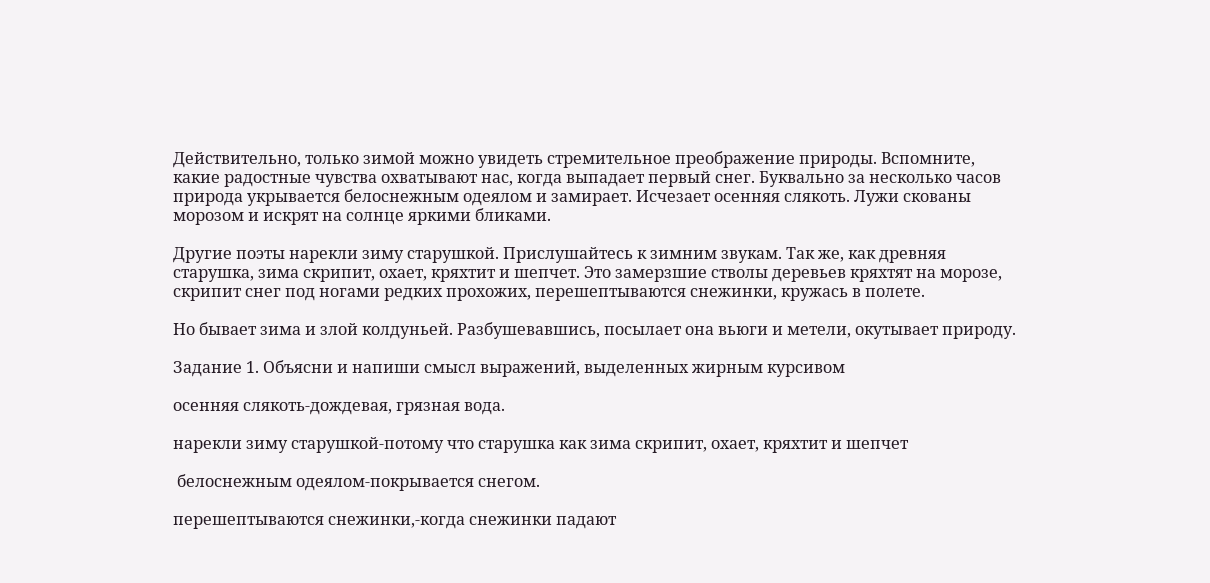Действительно, только зимой можно увидеть стремительное преображение природы. Вспомните, какие радостные чувства охватывают нас, когда выпадает первый снег. Буквально за несколько часов природа укрывается белоснежным одеялом и замирает. Исчезает осенняя слякоть. Лужи скованы морозом и искрят на солнце яркими бликами.

Другие поэты нарекли зиму старушкой. Прислушайтесь к зимним звукам. Так же, как древняя старушка, зима скрипит, охает, кряхтит и шепчет. Это замерзшие стволы деревьев кряхтят на морозе, скрипит снег под ногами редких прохожих, перешептываются снежинки, кружась в полете.

Но бывает зима и злой колдуньей. Разбушевавшись, посылает она вьюги и метели, окутывает природу.

Задание 1. Объясни и напиши смысл выражений, выделенных жирным курсивом

осенняя слякоть-дождевая, грязная вода.

нарекли зиму старушкой-потому что старушка как зима скрипит, охает, кряхтит и шепчет

 белоснежным одеялом-покрывается снегом.

перешептываются снежинки,-когда снежинки падают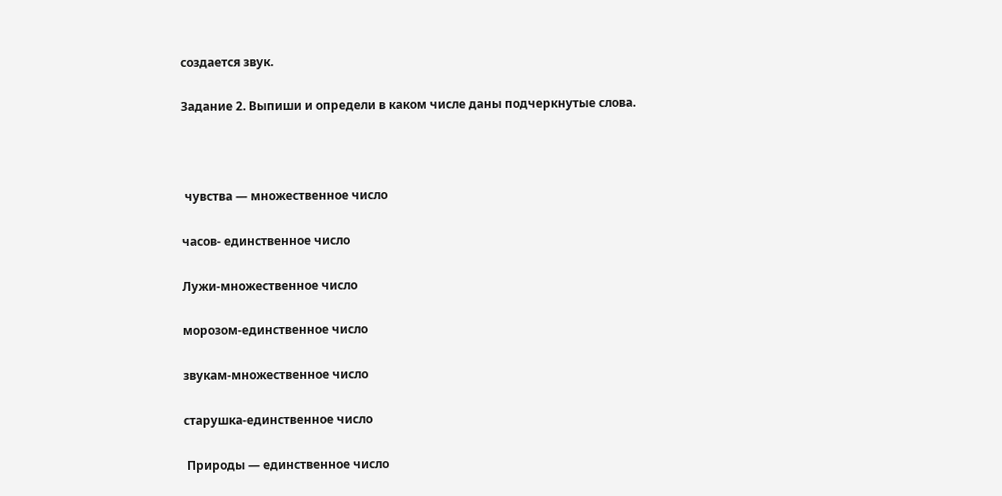создается звук.

Задание 2. Выпиши и определи в каком числе даны подчеркнутые слова.



 чувства — множественное число

часов- единственное число

Лужи-множественное число

морозом-единственное число

звукам-множественное число

старушка-единственное число

 Природы — единственное число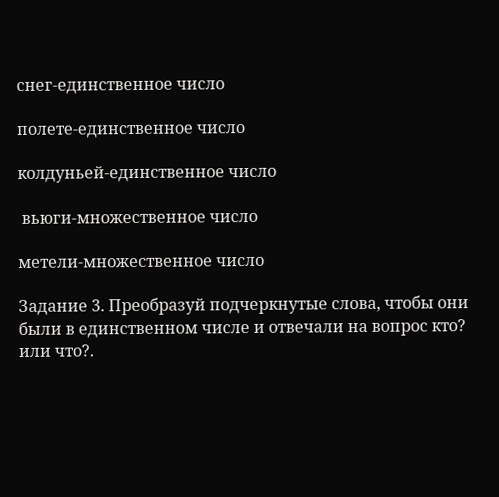снег-единственное число

полете-единственное число

колдуньей-единственное число

 вьюги-множественное число

метели-множественное число

Задание 3. Преобразуй подчеркнутые слова, чтобы они были в единственном числе и отвечали на вопрос кто? или что?.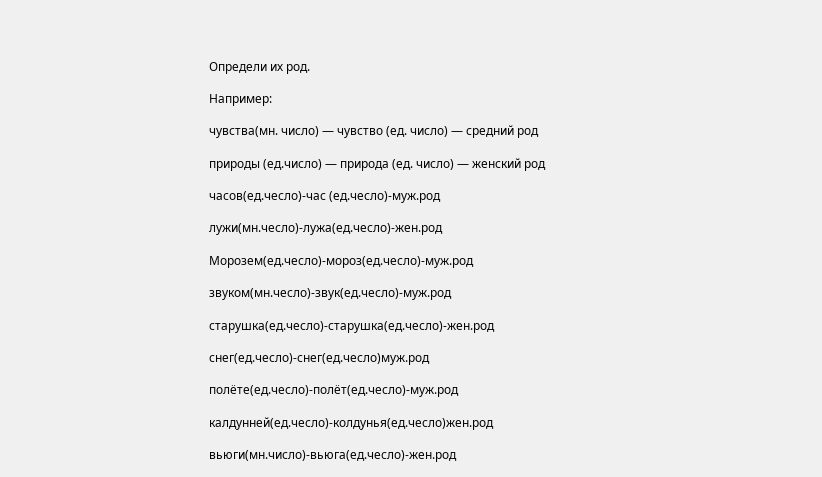Определи их род.

Например:

чувства(мн. число) — чувство (ед. число) — средний род

природы (ед.число) — природа (ед. число) — женский род

часов(ед.чесло)-час (ед.чесло)-муж.род

лужи(мн.чесло)-лужа(ед.чесло)-жен.род

Морозем(ед.чесло)-мороз(ед.чесло)-муж.род

звуком(мн.чесло)-звук(ед.чесло)-муж.род

старушка(ед.чесло)-старушка(ед.чесло)-жен.род

снег(ед.чесло)-снег(ед.чесло)муж.род

полёте(ед.чесло)-полёт(ед.чесло)-муж.род

калдунней(ед.чесло)-колдунья(ед.чесло)жен.род

вьюги(мн.число)-вьюга(ед.чесло)-жен.род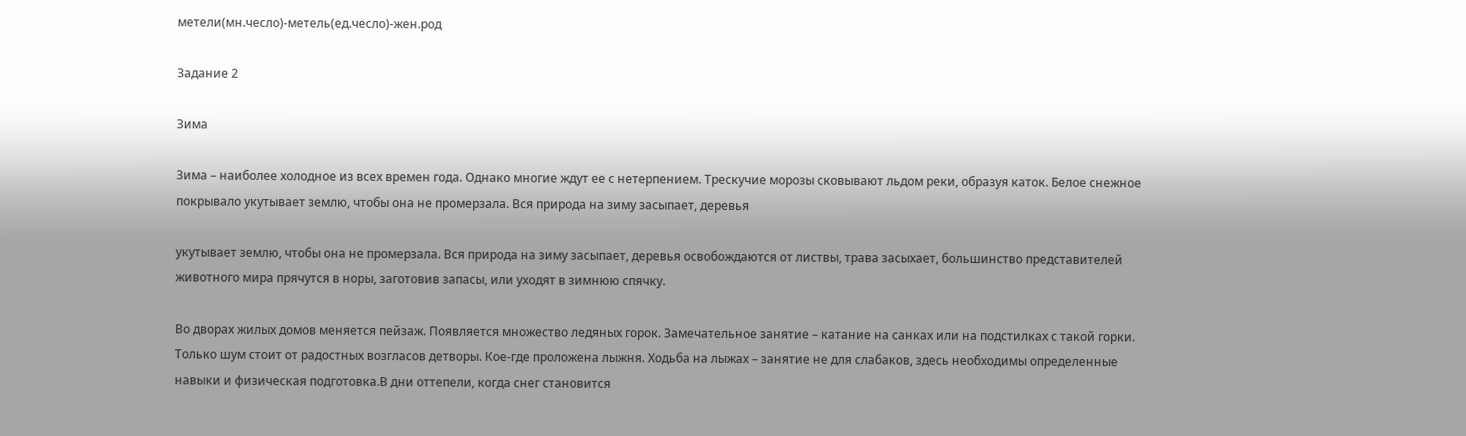метели(мн.чесло)-метель(ед.чесло)-жен.род

Задание 2

Зима

Зима – наиболее холодное из всех времен года. Однако многие ждут ее с нетерпением. Трескучие морозы сковывают льдом реки, образуя каток. Белое снежное покрывало укутывает землю, чтобы она не промерзала. Вся природа на зиму засыпает, деревья

укутывает землю, чтобы она не промерзала. Вся природа на зиму засыпает, деревья освобождаются от листвы, трава засыхает, большинство представителей животного мира прячутся в норы, заготовив запасы, или уходят в зимнюю спячку.

Во дворах жилых домов меняется пейзаж. Появляется множество ледяных горок. Замечательное занятие – катание на санках или на подстилках с такой горки. Только шум стоит от радостных возгласов детворы. Кое-где проложена лыжня. Ходьба на лыжах – занятие не для слабаков, здесь необходимы определенные навыки и физическая подготовка.В дни оттепели, когда снег становится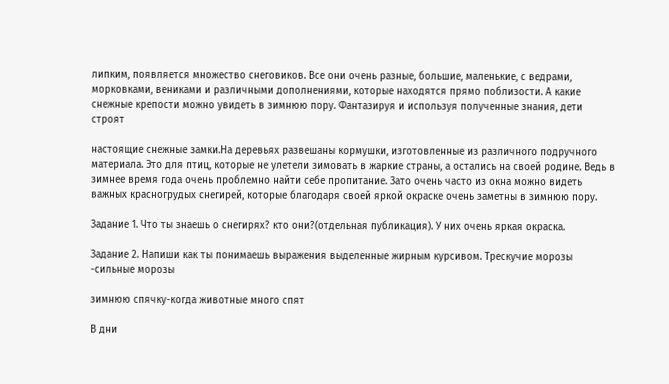липким, появляется множество снеговиков. Все они очень разные, большие, маленькие, с ведрами, морковками, вениками и различными дополнениями, которые находятся прямо поблизости. А какие снежные крепости можно увидеть в зимнюю пору. Фантазируя и используя полученные знания, дети строят

настоящие снежные замки.На деревьях развешаны кормушки, изготовленные из различного подручного материала. Это для птиц, которые не улетели зимовать в жаркие страны, а остались на своей родине. Ведь в зимнее время года очень проблемно найти себе пропитание. Зато очень часто из окна можно видеть важных красногрудых снегирей, которые благодаря своей яркой окраске очень заметны в зимнюю пору.

Задание 1. Что ты знаешь о снегирях? кто они?(отдельная публикация). У них очень яркая окраска.

Задание 2. Напиши как ты понимаешь выражения выделенные жирным курсивом. Трескучие морозы -сильные морозы

зимнюю спячку-когда животные много спят

В дни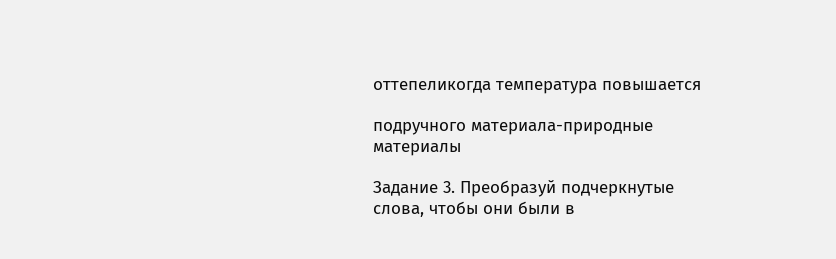оттепеликогда температура повышается

подручного материала-природные материалы

Задание 3. Преобразуй подчеркнутые слова, чтобы они были в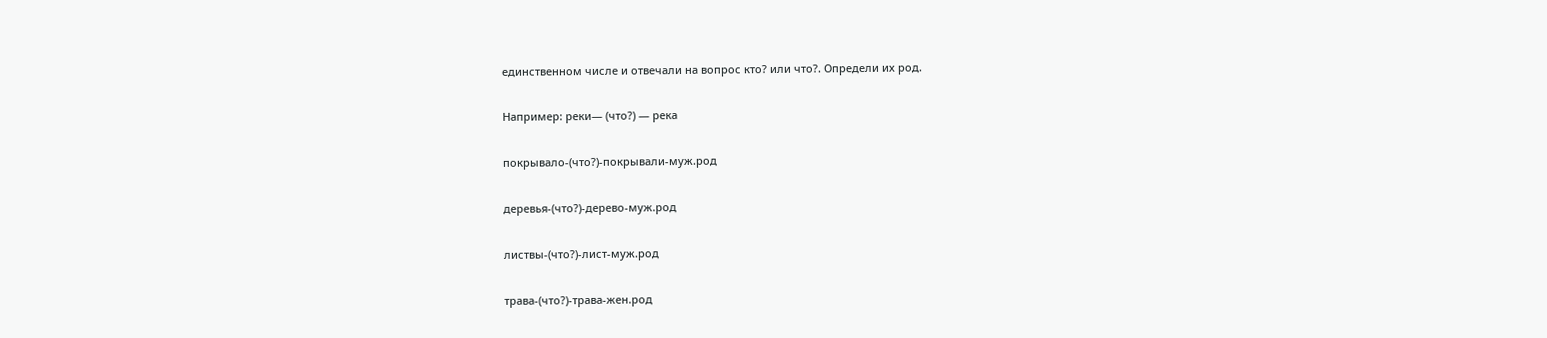единственном числе и отвечали на вопрос кто? или что?. Определи их род.

Например: реки— (что?) — река

покрывало-(что?)-покрывали-муж.род

деревья-(что?)-дерево-муж.род

листвы-(что?)-лист-муж.род

трава-(что?)-трава-жен.род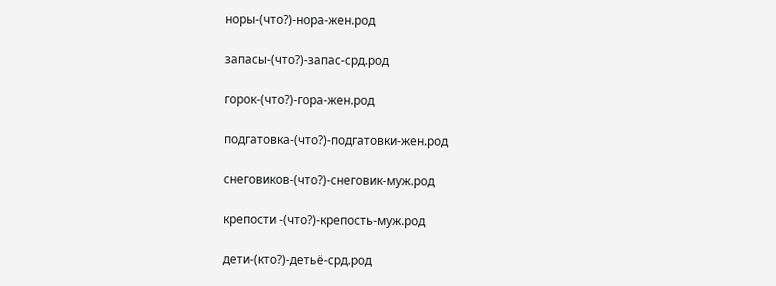норы-(что?)-нора-жен.род

запасы-(что?)-запас-срд.род

горок-(что?)-гора-жен.род

подгатовка-(что?)-подгатовки-жен.род

снеговиков-(что?)-снеговик-муж.род

крепости -(что?)-крепость-муж.род

дети-(кто?)-детьё-срд.род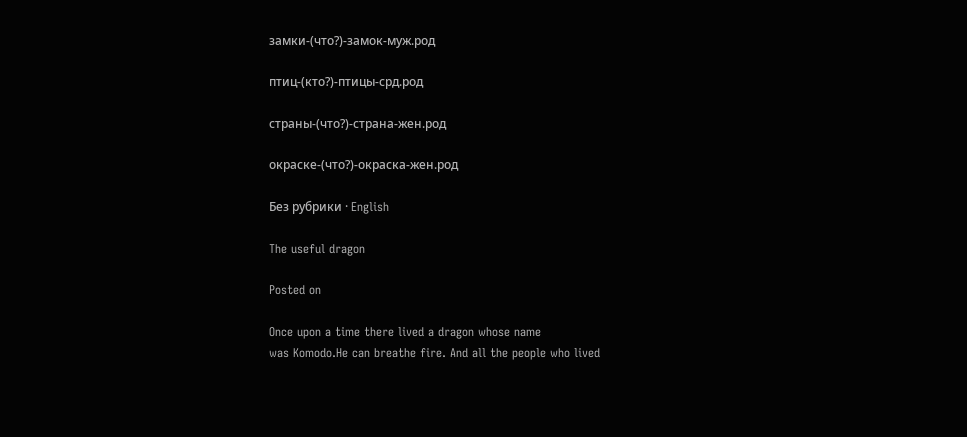замки-(что?)-замок-муж.род

птиц-(кто?)-птицы-срд.род

страны-(что?)-страна-жен.род

окраске-(что?)-окраска-жен.род

Без рубрики · English

The useful dragon

Posted on

Once upon a time there lived a dragon whose name
was Komodo.He can breathe fire. And all the people who lived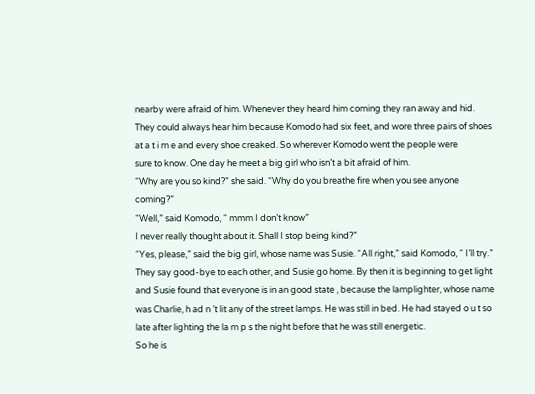nearby were afraid of him. Whenever they heard him coming they ran away and hid. They could always hear him because Komodo had six feet, and wore three pairs of shoes at a t i m e and every shoe creaked. So wherever Komodo went the people were
sure to know. One day he meet a big girl who isn’t a bit afraid of him.
“Why are you so kind?” she said. “Why do you breathe fire when you see anyone coming?”
“Well,” said Komodo, “ mmm I don’t know”
I never really thought about it. Shall I stop being kind?”
“Yes, please,” said the big girl, whose name was Susie. “All right,” said Komodo, “ I’ll try.”
They say good-bye to each other, and Susie go home. By then it is beginning to get light and Susie found that everyone is in an good state , because the lamplighter, whose name was Charlie, h ad n ’t lit any of the street lamps. He was still in bed. He had stayed o u t so late after lighting the la m p s the night before that he was still energetic.
So he is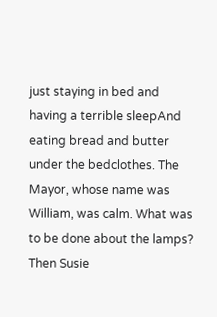just staying in bed and having a terrible sleepAnd eating bread and butter under the bedclothes. The Mayor, whose name was William, was calm. What was to be done about the lamps? Then Susie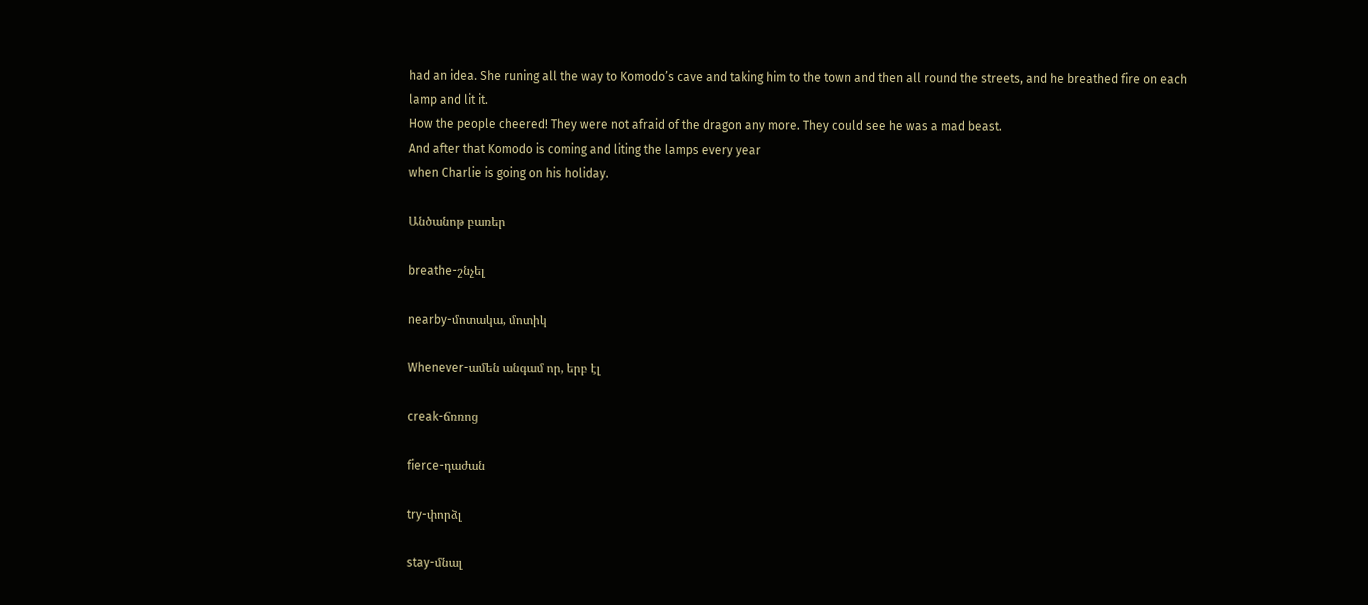had an idea. She runing all the way to Komodo’s cave and taking him to the town and then all round the streets, and he breathed fire on each lamp and lit it.
How the people cheered! They were not afraid of the dragon any more. They could see he was a mad beast.
And after that Komodo is coming and liting the lamps every year
when Charlie is going on his holiday.

Անծանոթ բառեր

breathe-շնչել

nearby-մոտակա, մոտիկ

Whenever-ամեն անգամ որ, երբ էլ

creak-ճռռոց

fierce-դաժան

try-փորձլ

stay-մնալ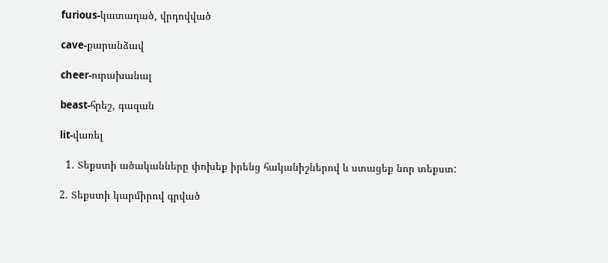furious-կատաղած, վրդովված

cave-քարանձավ

cheer-ուրախանալ

beast-հրեշ, գազան

lit-վառել

  1. Տեքստի ածականները փոխեք իրենց հականիշներով և ստացեք նոր տեքստ:

2. Տեքստի կարմիրով գրված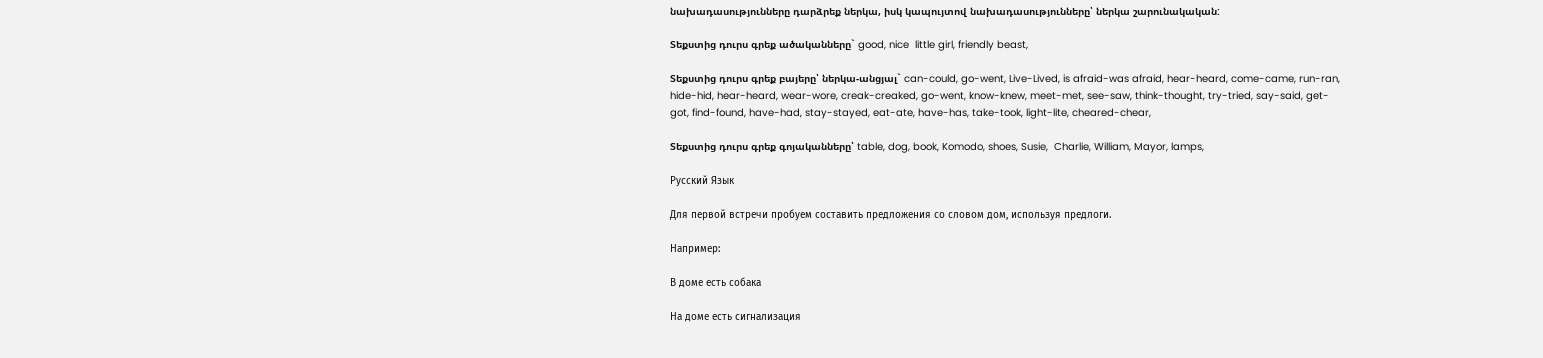նախադասությունները դարձրեք ներկա, իսկ կապույտով նախադասությունները՝ ներկա շարունակական:

Տեքստից դուրս գրեք ածականները` good, nice  little girl, friendly beast,

Տեքստից դուրս գրեք բայերը՝ ներկա-անցյալ` can-could, go-went, Live-Lived, is afraid-was afraid, hear-heard, come-came, run-ran, hide-hid, hear-heard, wear-wore, creak-creaked, go-went, know-knew, meet-met, see-saw, think-thought, try-tried, say-said, get-got, find-found, have-had, stay-stayed, eat-ate, have-has, take-took, light-lite, cheared-chear,

Տեքստից դուրս գրեք գոյականները՝ table, dog, book, Komodo, shoes, Susie,  Charlie, William, Mayor, lamps,

Русский Язык

Для первой встречи пробуем составить предложения со словом дом, используя предлоги.

Например:

В доме есть собака

На доме есть сигнализация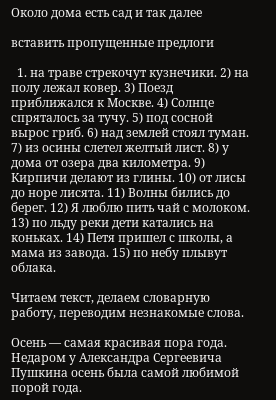Около дома есть сад и так далее

вставить пропущенные предлоги

  1. на траве стрекочут кузнечики. 2) на полу лежал ковер. 3) Поезд приближался к Москве. 4) Солнце спряталось за тучу. 5) под сосной вырос гриб. 6) над землей стоял туман. 7) из осины слетел желтый лист. 8) у дома от озера два километра. 9) Кирпичи делают из глины. 10) от лисы до норе лисята. 11) Волны бились до берег. 12) Я люблю пить чай с молоком. 13) по льду реки дети катались на коньках. 14) Петя пришел с школы, а мама из завода. 15) по небу плывут облака.

Читаем текст, делаем словарную работу, переводим незнакомые слова.

Осень — самая красивая пора года. Недаром у Александра Сергеевича Пушкина осень была самой любимой порой года.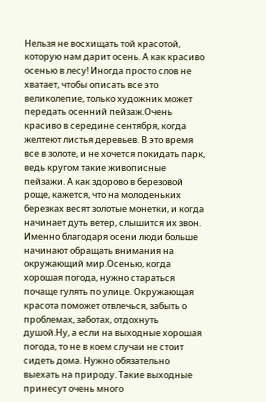Нельзя не восхищать той красотой, которую нам дарит осень. А как красиво осенью в лесу! Иногда просто слов не хватает, чтобы описать все это великолепие, только художник может передать осенний пейзаж.Очень красиво в середине сентября, когда желтеют листья деревьев. В это время все в золоте, и не хочется покидать парк, ведь кругом такие живописные пейзажи. А как здорово в березовой роще, кажется, что на молоденьких березках весят золотые монетки, и когда начинает дуть ветер, слышится их звон. Именно благодаря осени люди больше начинают обращать внимания на окружающий мир.Осенью, когда хорошая погода, нужно стараться почаще гулять по улице. Окружающая красота поможет отвлечься, забыть о проблемах, заботах, отдохнуть душой.Ну, а если на выходные хорошая погода, то не в коем случаи не стоит сидеть дома. Нужно обязательно выехать на природу. Такие выходные принесут очень много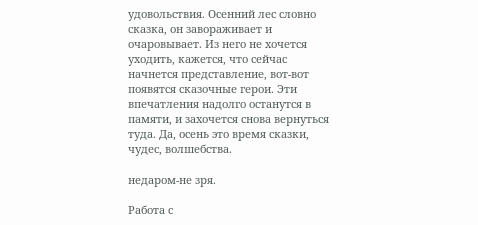удовольствия. Осенний лес словно сказка, он завораживает и очаровывает. Из него не хочется уходить, кажется, что сейчас начнется представление, вот-вот появятся сказочные герои. Эти впечатления надолго останутся в памяти, и захочется снова вернуться туда. Да, осень это время сказки, чудес, волшебства.

недаром-не зря.

Работа с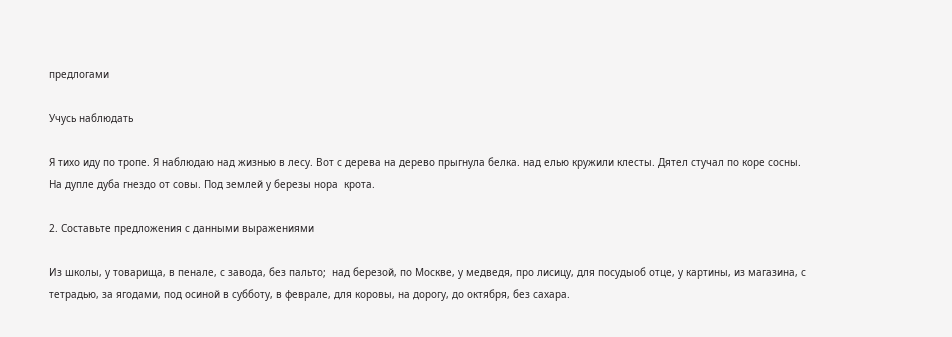предлогами

Учусь наблюдать

Я тихо иду по тропе. Я наблюдаю над жизнью в лесу. Вот с дерева на дерево прыгнула белка. над елью кружили клесты. Дятел стучал по коре сосны. На дупле дуба гнездо от совы. Под землей у березы нора  крота.

2. Составьте предложения с данными выражениями

Из школы, у товарища, в пенале, с завода, без пальто;  над березой, по Москве, у медведя, про лисицу, для посудыоб отце, у картины, из магазина, с тетрадью, за ягодами, под осиной в субботу, в феврале, для коровы, на дорогу, до октября, без сахара.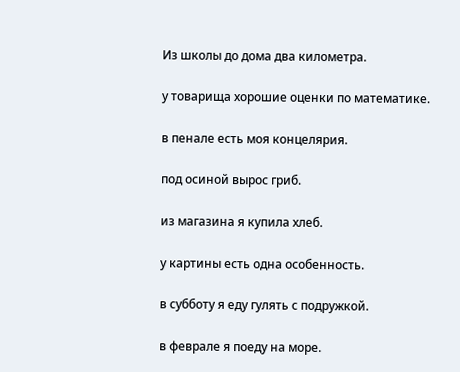Из школы до дома два километра.

у товарища хорошие оценки по математике.

в пенале есть моя концелярия.

под осиной вырос гриб.

из магазина я купила хлеб.

у картины есть одна особенность.

в субботу я еду гулять с подружкой.

в феврале я поеду на море.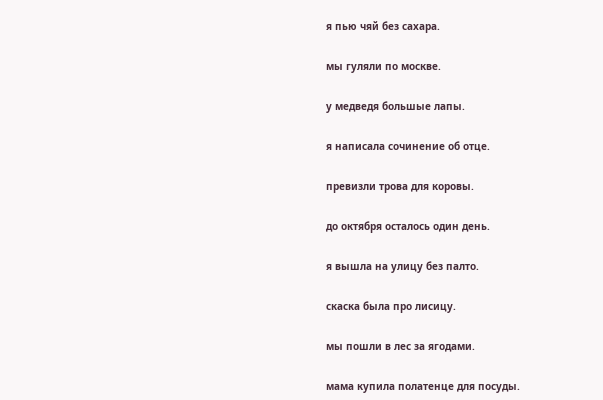я пью чяй без сахара.

мы гуляли по москве.

у медведя большые лапы.

я написала сочинение об отце.

превизли трова для коровы.

до октября осталось один день.

я вышла на улицу без палто.

скаска была про лисицу.

мы пошли в лес за ягодами.

мама купила полатенце для посуды.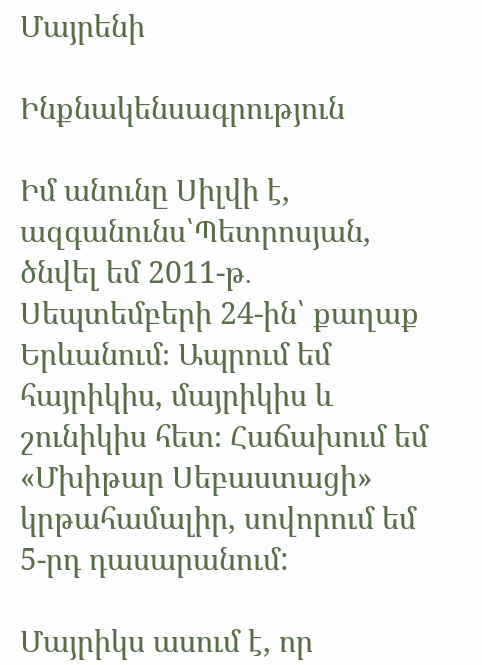Մայրենի

Ինքնակենսագրություն

Իմ անունը Սիլվի է, ազգանունս՝Պետրոսյան, ծնվել եմ 2011-թ․ Սեպտեմբերի 24-ին՝ քաղաք Երևանում։ Ապրում եմ հայրիկիս, մայրիկիս և շունիկիս հետ։ Հաճախում եմ «Մխիթար Սեբաստացի» կրթահամալիր, սովորում եմ 5-րդ դասարանում:

Մայրիկս ասում է, որ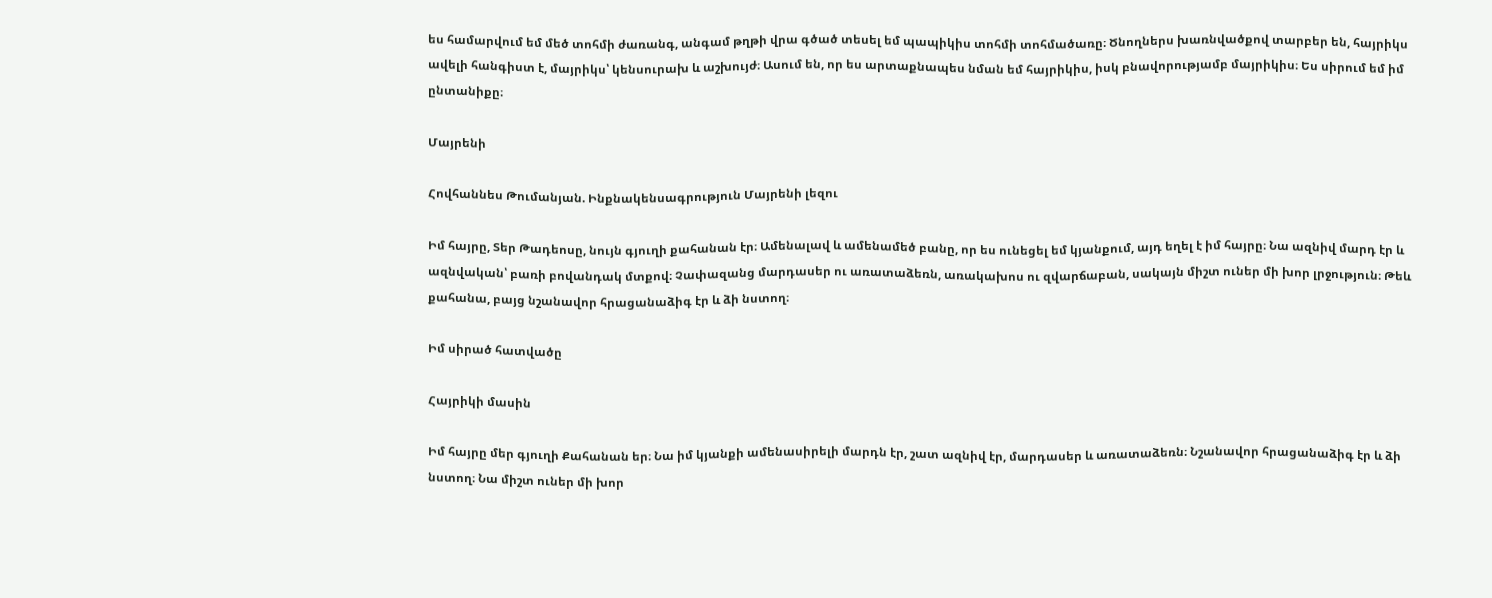ես համարվում եմ մեծ տոհմի ժառանգ, անգամ թղթի վրա գծած տեսել եմ պապիկիս տոհմի տոհմածառը։ Ծնողներս խառնվածքով տարբեր են, հայրիկս ավելի հանգիստ է, մայրիկս՝ կենսուրախ և աշխույժ։ Ասում են, որ ես արտաքնապես նման եմ հայրիկիս, իսկ բնավորությամբ մայրիկիս։ Ես սիրում եմ իմ ընտանիքը։

Մայրենի

Հովհաննես Թումանյան. Ինքնակենսագրություն Մայրենի լեզու

Իմ հայրը, Տեր Թադեոսը, նույն գյուղի քահանան էր։ Ամենալավ և ամենամեծ բանը, որ ես ունեցել եմ կյանքում, այդ եղել է իմ հայրը։ Նա ազնիվ մարդ էր և ազնվական՝ բառի բովանդակ մտքով։ Չափազանց մարդասեր ու առատաձեռն, առակախոս ու զվարճաբան, սակայն միշտ ուներ մի խոր լրջություն։ Թեև քահանա, բայց նշանավոր հրացանաձիգ էր և ձի նստող։

Իմ սիրած հատվածը

Հայրիկի մասին

Իմ հայրը մեր գյուղի Քահանան եր։ Նա իմ կյանքի ամենասիրելի մարդն էր, շատ ազնիվ էր, մարդասեր և առատաձեռն։ Նշանավոր հրացանաձիգ էր և ձի նստող։ Նա միշտ ուներ մի խոր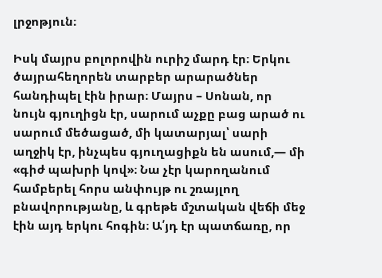լրջոթյուն։

Իսկ մայրս բոլորովին ուրիշ մարդ էր։ Երկու ծայրահեղորեն տարբեր արարածներ հանդիպել էին իրար։ Մայրս – Սոնան, որ նույն գյուղիցն էր, սարում աչքը բաց արած ու սարում մեծացած, մի կատարյալ՝ սարի աղջիկ էր, ինչպես գյուղացիքն են ասում,— մի «գիժ պախրի կով»։ Նա չէր կարողանում համբերել հորս անփույթ ու շռայլող բնավորությանը, և գրեթե մշտական վեճի մեջ էին այդ երկու հոգին։ Ա՛յդ էր պատճառը, որ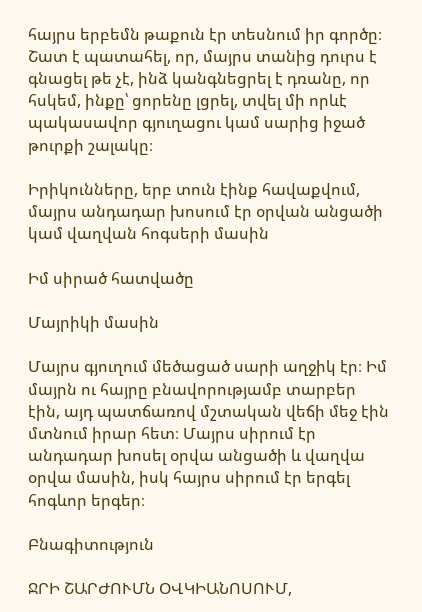հայրս երբեմն թաքուն էր տեսնում իր գործը։ Շատ է պատահել, որ, մայրս տանից դուրս է գնացել թե չէ, ինձ կանգնեցրել է դռանը, որ հսկեմ, ինքը՝ ցորենը լցրել, տվել մի որևէ պակասավոր գյուղացու կամ սարից իջած թուրքի շալակը։

Իրիկունները, երբ տուն էինք հավաքվում, մայրս անդադար խոսում էր օրվան անցածի կամ վաղվան հոգսերի մասին

Իմ սիրած հատվածը

Մայրիկի մասին

Մայրս գյուղում մեծացած սարի աղջիկ էր։ Իմ մայրն ու հայրը բնավորությամբ տարբեր էին, այդ պատճառով մշտական վեճի մեջ էին մտնում իրար հետ։ Մայրս սիրում էր անդադար խոսել օրվա անցածի և վաղվա օրվա մասին, իսկ հայրս սիրում էր երգել հոգևոր երգեր։

Բնագիտություն

ՋՐԻ ՇԱՐԺՈՒՄՆ ՕՎԿԻԱՆՈՍՈՒՄ,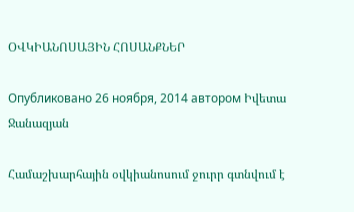ՕՎԿԻԱՆՈՍԱՅԻՆ ՀՈՍԱՆՔՆԵՐ

Опубликовано 26 ноября, 2014 автором Իվետա Ջանազյան

Համաշխարհային օվկիանոսում ջուրր գտնվում է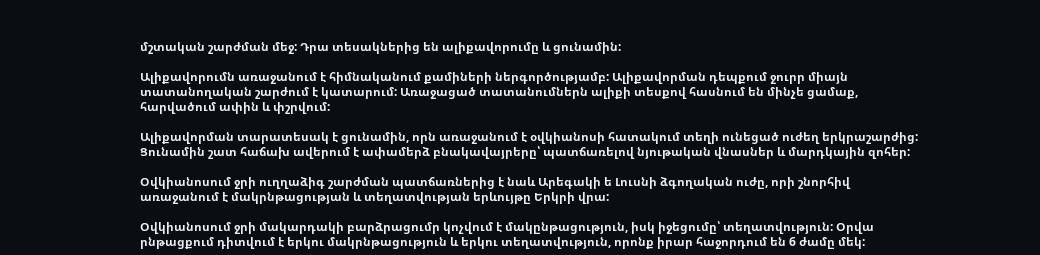մշտական շարժման մեջ: Դրա տեսակներից են ալիքավորումը և ցունամին:

Ալիքավորումն առաջանում է հիմնականում քամիների ներգործությամբ: Ալիքավորման դեպքում ջուրր միայն տատանողական շարժում է կատարում: Առաջացած տատանումներն ալիքի տեսքով հասնում են մինչե ցամաք, հարվածում ափին և փշրվում:

Ալիքավորման տարատեսակ է ցունամին, որն առաջանում է օվկիանոսի հատակում տեղի ունեցած ուժեղ երկրաշարժից: Ցունամին շատ հաճախ ավերում է ափամերձ բնակավայրերը՝ պատճառելով նյութական վնասներ և մարդկային զոհեր:

Օվկիանոսում ջրի ուղղաձիգ շարժման պատճառներից է նաև Արեգակի ե Լուսնի ձգողական ուժը, որի շնորհիվ առաջանում է մակրնթացության և տեղատվության երևույթը Երկրի վրա:

Օվկիանոսում ջրի մակարդակի բարձրացումր կոչվում է մակընթացություն, իսկ իջեցումը՝ տեղատվություն: Օրվա րնթացքում դիտվում է երկու մակրնթացություն և երկու տեղատվություն, որոնք իրար հաջորդում են 6 ժամը մեկ: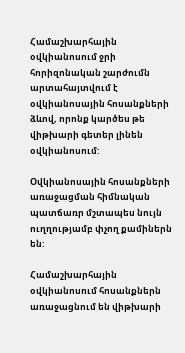Համաշխարհային օվկիանոսում ջրի հորիզոնական շարժումն արտահայտվում է օվկիանոսային հոսանքների ձևով, որոնք կարծես թե վիթխարի գետեր լինեն օվկիանոսում:

Օվկիանոսային հոսանքների առաջացման հիմնական պատճառր մշտապես նույն ուղղությամբ փչող քամիներն են:

Համաշխարհային օվկիանոսում հոսանքներն առաջացնում են վիթխարի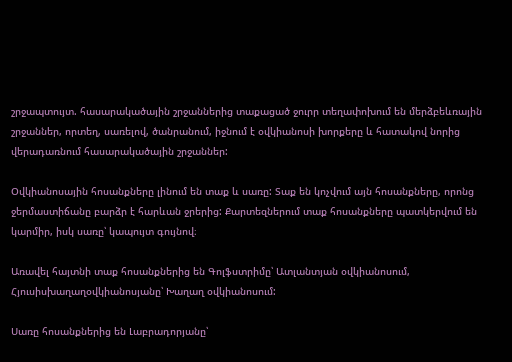շրջապտույտ. հասարակածային շրջաններից տաքացած ջուրր տեղափոխում են մերձբեևռային շրջաններ, որտեղ, սառելով, ծանրանում, իջնում է օվկիանոսի խորքերը և հատակով նորից վերադառնում հասարակածային շրջաններ:

Օվկիանոսային հոսանքները լինում են տաք և սառը: Տաք են կոչվում այն հոսանքները, որոնց ջերմաստիճանը բարձր է հարևան ջրերից: Քարտեզներում տաք հոսանքները պատկերվում են կարմիր, իսկ սառը՝ կապույտ գույնով։

Առավել հայտնի տաք հոսանքներից են Գոլֆստրիմը՝ Ատլանտյան օվկիանոսում, Հյուսիսխաղաղօվկիանոսյանը՝ Խաղաղ օվկիանոսում:

Սառը հոսանքներից են Լաբրադորյանը՝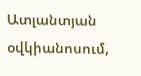Ատլանտյան օվկիանոսում,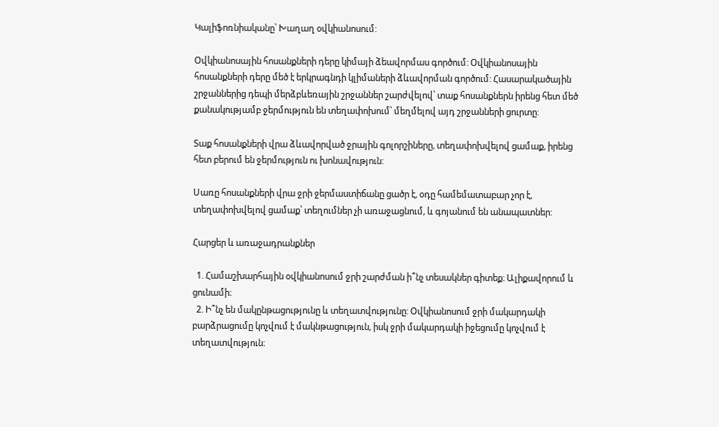Կալիֆոռնիականը՝ Խաղաղ օվկիանոսում:

Օվկիանոսային հոսանքների դերը կիմայի ձեավորմաս գործում: Օվկիանոսային հոսանքների դերը մեծ է երկրագնդի կլիմաների ձևավորման գործում: Հասարակածային շրջաններից դեպի մերձբևեռային շրջաններ շարժվելով՝ տաք հոսանքներն իրենց հետ մեծ քանակությամբ ջերմություն են տեղափոխում՝ մեղմելով այդ շրջանների ցուրտը:

Տաք հոսանքների վրա ձևավորված ջրային գոլորշիները, տեղափոխվելով ցամաք, իրենց հետ բերում են ջերմություն ու խոնավություն:

Սառը հոսանքների վրա ջրի ջերմաստիճանը ցածր է, օդը համեմատաբար չոր է, տեղափոխվելով ցամաք՝ տեղումներ չի առաջացնում, և գոյանում են անապատներ:

Հարցեր և առաջադրանքներ

  1. Համաշխարհային օվկիանոսում ջրի շարժման ի՞նչ տեսակներ գիտեք։ Ալիքավորում և ցունամի։
  2. Ի՞նչ են մակընթացությունը և տեղատվությունը: Օվկիանոսում ջրի մակարդակի բարձրացումը կոչվում է մակնթացություն, իսկ ջրի մակարդակի իջեցումը կոչվում է տեղատվություն։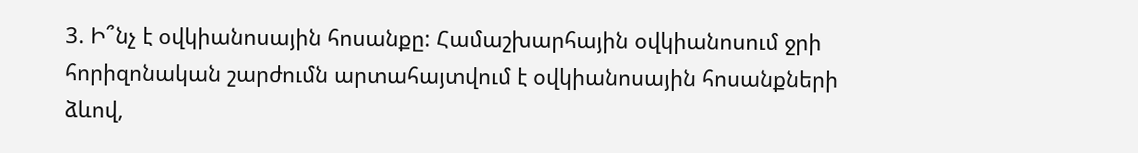3. Ի՞նչ է օվկիանոսային հոսանքը: Համաշխարհային օվկիանոսում ջրի հորիզոնական շարժումն արտահայտվում է օվկիանոսային հոսանքների ձևով,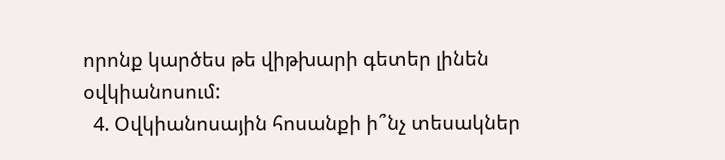որոնք կարծես թե վիթխարի գետեր լինեն օվկիանոսում:
  4. Օվկիանոսային հոսանքի ի՞նչ տեսակներ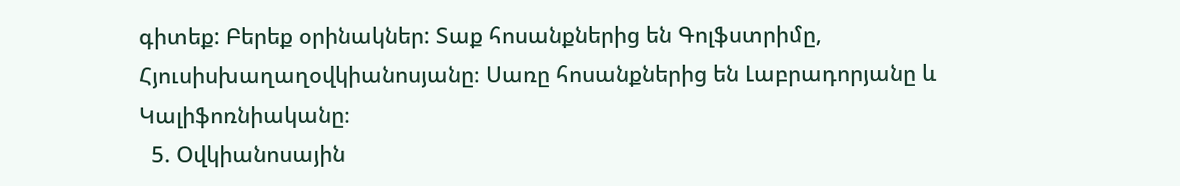գիտեք: Բերեք օրինակներ: Տաք հոսանքներից են Գոլֆստրիմը, Հյուսիսխաղաղօվկիանոսյանը։ Սառը հոսանքներից են Լաբրադորյանը և Կալիֆոռնիականը։
  5. Օվկիանոսային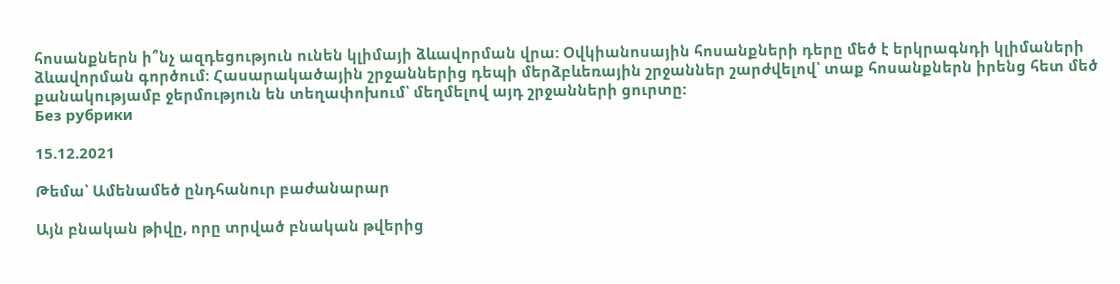հոսանքներն ի՞նչ ազդեցություն ունեն կլիմայի ձևավորման վրա: Օվկիանոսային հոսանքների դերը մեծ է երկրագնդի կլիմաների ձևավորման գործում: Հասարակածային շրջաններից դեպի մերձբևեռային շրջաններ շարժվելով՝ տաք հոսանքներն իրենց հետ մեծ քանակությամբ ջերմություն են տեղափոխում՝ մեղմելով այդ շրջանների ցուրտը:
Без рубрики

15.12.2021

Թեմա՝ Ամենամեծ ընդհանուր բաժանարար

Այն բնական թիվը, որը տրված բնական թվերից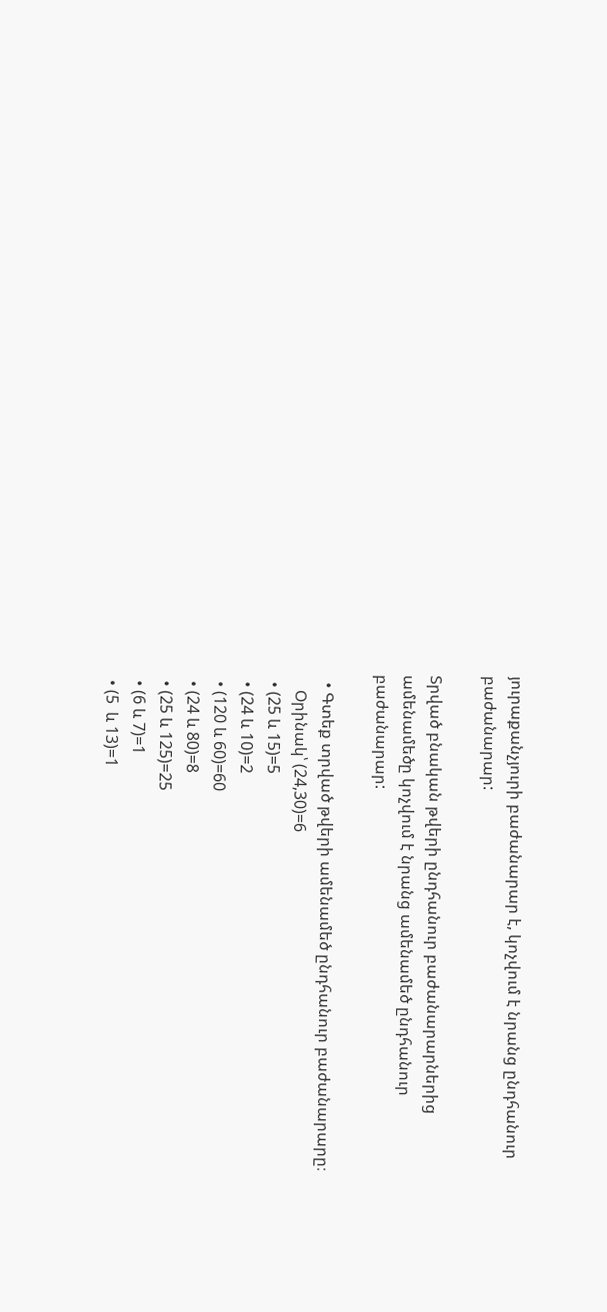յուրաքանչյուրի բաժանարար է, կոչվում է նրանց ընդհանուր բաժանարար:

Տրված բնական թվերի ընդհանուր բաժանարարներից ամենամեծը կոչվում է նրանց ամենամեծ ընդհանուր բաժանարար:

  • Գտեք տրված թվերի ամենամեծ ընդհանուր բաժանարարը։
    Օրինակ՝ (24,30)=6
  • (25 և 15)=5
  • (24 և 10)=2
  • (120 և 60)=60
  • (24 և 80)=8
  • (25 և 125)=25
  • (6 և 7)=1
  • (5  և 13)=1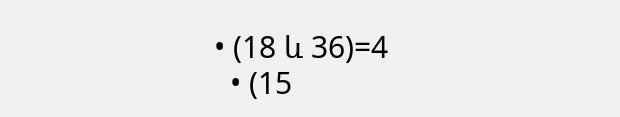• (18 և 36)=4
  • (15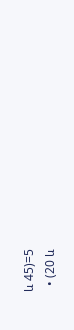և 45)=5
  • (20 և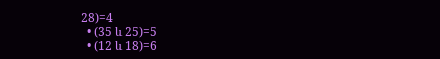28)=4
  • (35 և 25)=5
  • (12 և 18)=6